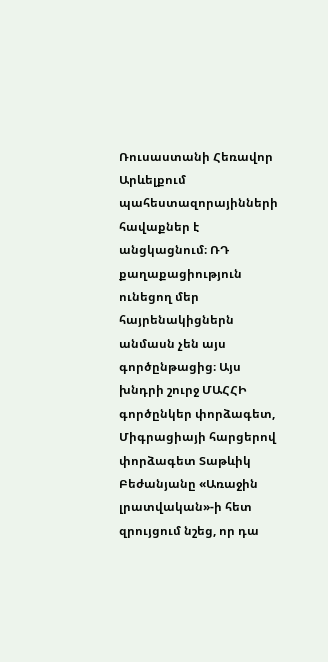Ռուսաստանի Հեռավոր Արևելքում պահեստազորայինների հավաքներ է անցկացնում։ ՌԴ քաղաքացիություն ունեցող մեր հայրենակիցներն անմասն չեն այս գործընթացից։ Այս խնդրի շուրջ ՄԱՀՀԻ գործընկեր փորձագետ, Միգրացիայի հարցերով փորձագետ Տաթևիկ Բեժանյանը «Առաջին լրատվական»-ի հետ զրույցում նշեց, որ դա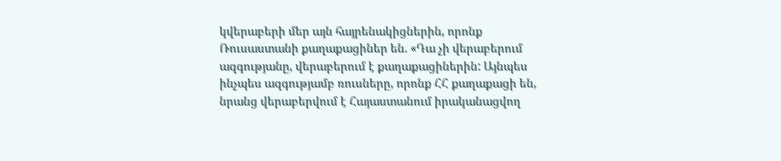կվերաբերի մեր այն հայրենակիցներին, որոնք Ռուսաստանի քաղաքացիներ են. «Դա չի վերաբերում ազգությանը, վերաբերում է քաղաքացիներին: Այնպես ինչպես ազգությամբ ռուսները, որոնք ՀՀ քաղաքացի են, նրանց վերաբերվում է Հայաստանում իրականացվող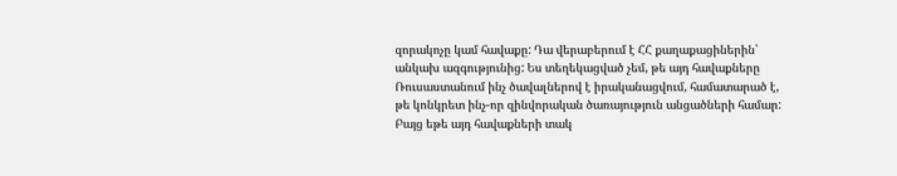զորակոչը կամ հավաքը: Դա վերաբերում է ՀՀ քաղաքացիներին՝ անկախ ազգությունից: Ես տեղեկացված չեմ, թե այդ հավաքները Ռուսաստանում ինչ ծավալներով է իրականացվում, համատարած է, թե կոնկրետ ինչ-որ զինվորական ծառայություն անցածների համար: Բայց եթե այդ հավաքների տակ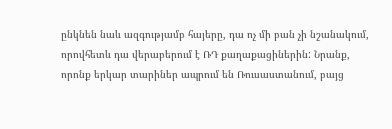ընկնեն նաև ազգությամբ հայերը, դա ոչ մի բան չի նշանակում, որովհետև դա վերաբերում է ՌԴ քաղաքացիներին: Նրանք, որոնք երկար տարիներ ապրում են Ռուսաստանում, բայց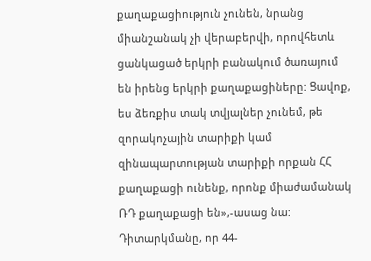քաղաքացիություն չունեն, նրանց միանշանակ չի վերաբերվի, որովհետև ցանկացած երկրի բանակում ծառայում են իրենց երկրի քաղաքացիները: Ցավոք, ես ձեռքիս տակ տվյալներ չունեմ, թե զորակոչային տարիքի կամ զինապարտության տարիքի որքան ՀՀ քաղաքացի ունենք, որոնք միաժամանակ ՌԴ քաղաքացի են»,-ասաց նա:
Դիտարկմանը, որ 44-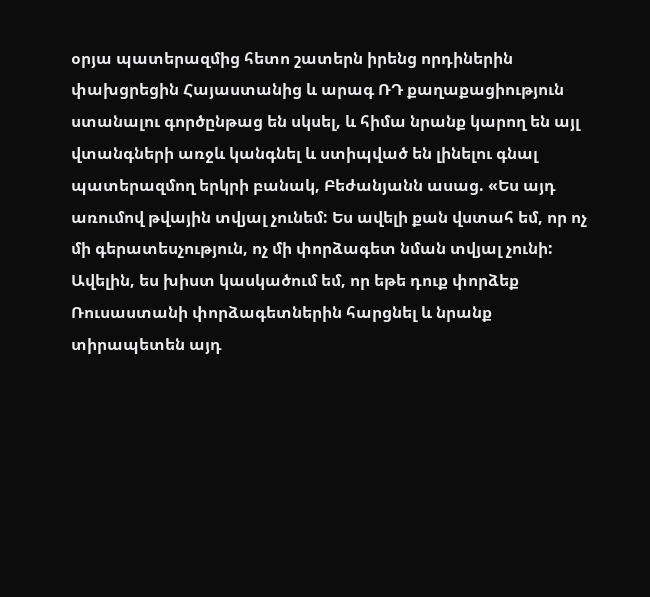օրյա պատերազմից հետո շատերն իրենց որդիներին փախցրեցին Հայաստանից և արագ ՌԴ քաղաքացիություն ստանալու գործընթաց են սկսել, և հիմա նրանք կարող են այլ վտանգների առջև կանգնել և ստիպված են լինելու գնալ պատերազմող երկրի բանակ, Բեժանյանն ասաց. «Ես այդ առումով թվային տվյալ չունեմ: Ես ավելի քան վստահ եմ, որ ոչ մի գերատեսչություն, ոչ մի փորձագետ նման տվյալ չունի: Ավելին, ես խիստ կասկածում եմ, որ եթե դուք փորձեք Ռուսաստանի փորձագետներին հարցնել և նրանք տիրապետեն այդ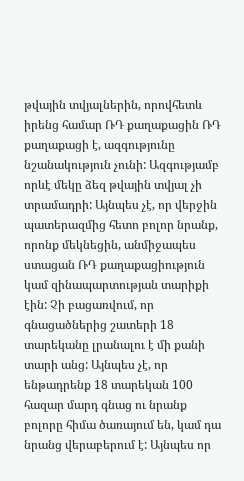թվային տվյալներին, որովհետև իրենց համար ՌԴ քաղաքացին ՌԴ քաղաքացի է, ազգությունը նշանակություն չունի: Ազգությամբ որևէ մեկը ձեզ թվային տվյալ չի տրամադրի: Այնպես չէ, որ վերջին պատերազմից հետո բոլոր նրանք, որոնք մեկնեցին, անմիջապես ստացան ՌԴ քաղաքացիություն կամ զինապարտության տարիքի էին: Չի բացառվում, որ գնացածներից շատերի 18 տարեկանը լրանալու է մի քանի տարի անց: Այնպես չէ, որ ենթադրենք 18 տարեկան 100 հազար մարդ գնաց ու նրանք բոլորը հիմա ծառայում են, կամ դա նրանց վերաբերում է: Այնպես որ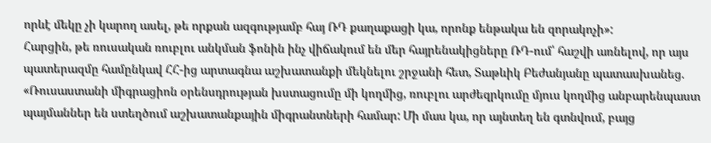որևէ մեկը չի կարող ասել, թե որքան ազգությամբ հայ ՌԴ քաղաքացի կա, որոնք ենթակա են զորակոչի»:
Հարցին, թե ռուսական ռուբլու անկման ֆոնին ինչ վիճակում են մեր հայրենակիցները ՌԴ-ում՝ հաշվի առնելով, որ այս պատերազմը համընկավ ՀՀ-ից արտագնա աշխատանքի մեկնելու շրջանի հետ, Տաթևիկ Բեժանյանը պատասխանեց. «Ռուսաստանի միգրացիոն օրենսդրության խստացումը մի կողմից, ռուբլու արժեզրկումը մյուս կողմից անբարենպաստ պայմաններ են ստեղծում աշխատանքային միգրանտների համար: Մի մաս կա, որ այնտեղ են գտնվում, բայց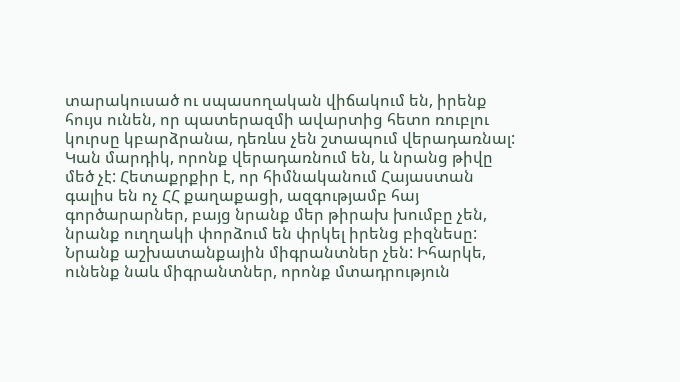տարակուսած ու սպասողական վիճակում են, իրենք հույս ունեն, որ պատերազմի ավարտից հետո ռուբլու կուրսը կբարձրանա, դեռևս չեն շտապում վերադառնալ: Կան մարդիկ, որոնք վերադառնում են, և նրանց թիվը մեծ չէ: Հետաքրքիր է, որ հիմնականում Հայաստան գալիս են ոչ ՀՀ քաղաքացի, ազգությամբ հայ գործարարներ, բայց նրանք մեր թիրախ խումբը չեն, նրանք ուղղակի փորձում են փրկել իրենց բիզնեսը: Նրանք աշխատանքային միգրանտներ չեն: Իհարկե, ունենք նաև միգրանտներ, որոնք մտադրություն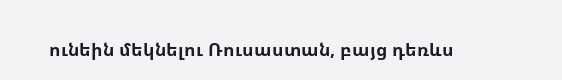ունեին մեկնելու Ռուսաստան, բայց դեռևս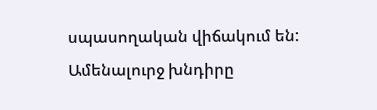սպասողական վիճակում են: Ամենալուրջ խնդիրը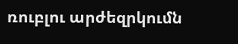ռուբլու արժեզրկումն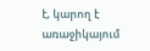է, կարող է առաջիկայում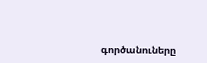գործանուները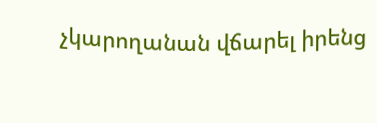չկարողանան վճարել իրենց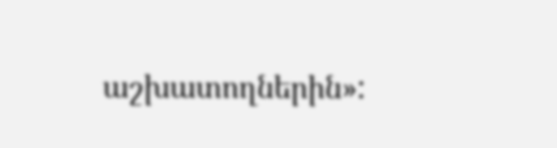աշխատողներին»: